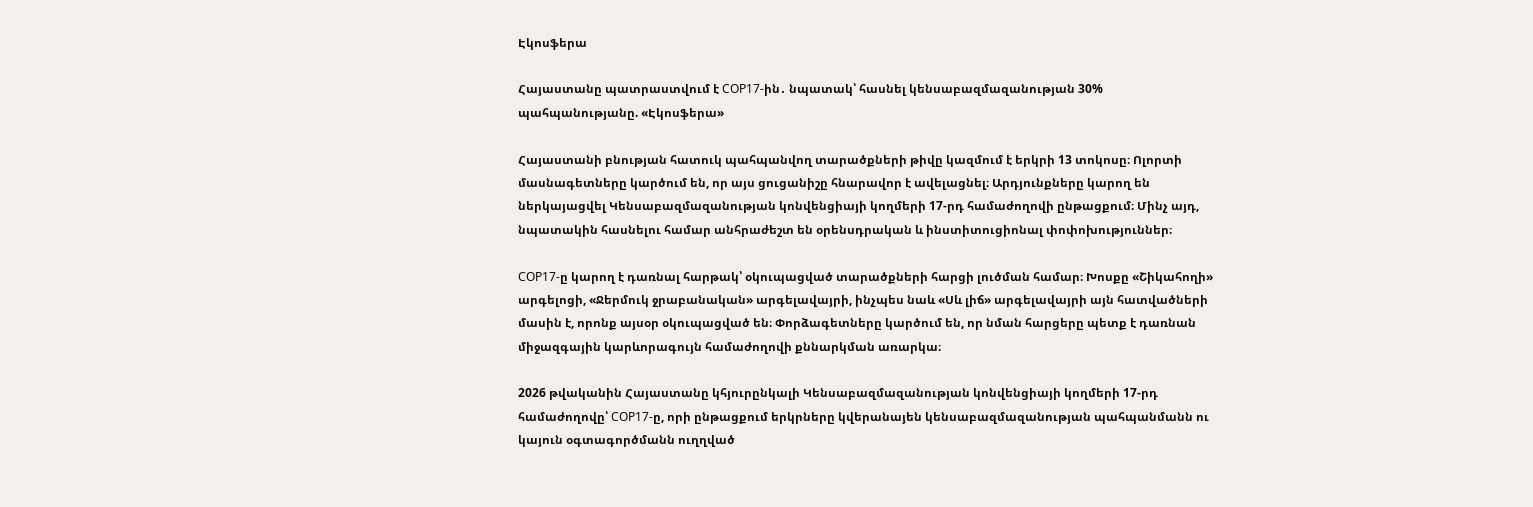Էկոսֆերա

Հայաստանը պատրաստվում է COP17-ին․ նպատակ՝ հասնել կենսաբազմազանության 30% պահպանությանը. «Էկոսֆերա»

Հայաստանի բնության հատուկ պահպանվող տարածքների թիվը կազմում է երկրի 13 տոկոսը։ Ոլորտի մասնագետները կարծում են, որ այս ցուցանիշը հնարավոր է ավելացնել։ Արդյունքները կարող են ներկայացվել Կենսաբազմազանության կոնվենցիայի կողմերի 17-րդ համաժողովի ընթացքում։ Մինչ այդ, նպատակին հասնելու համար անհրաժեշտ են օրենսդրական և ինստիտուցիոնալ փոփոխություններ։

COP17-ը կարող է դառնալ հարթակ՝ օկուպացված տարածքների հարցի լուծման համար։ Խոսքը «Շիկահողի» արգելոցի, «Ջերմուկ ջրաբանական» արգելավայրի, ինչպես նաև «Սև լիճ» արգելավայրի այն հատվածների մասին է, որոնք այսօր օկուպացված են։ Փորձագետները կարծում են, որ նման հարցերը պետք է դառնան միջազգային կարևորագույն համաժողովի քննարկման առարկա։

2026 թվականին Հայաստանը կհյուրընկալի Կենսաբազմազանության կոնվենցիայի կողմերի 17-րդ համաժողովը՝ COP17-ը, որի ընթացքում երկրները կվերանայեն կենսաբազմազանության պահպանմանն ու կայուն օգտագործմանն ուղղված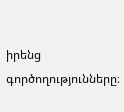իրենց գործողությունները։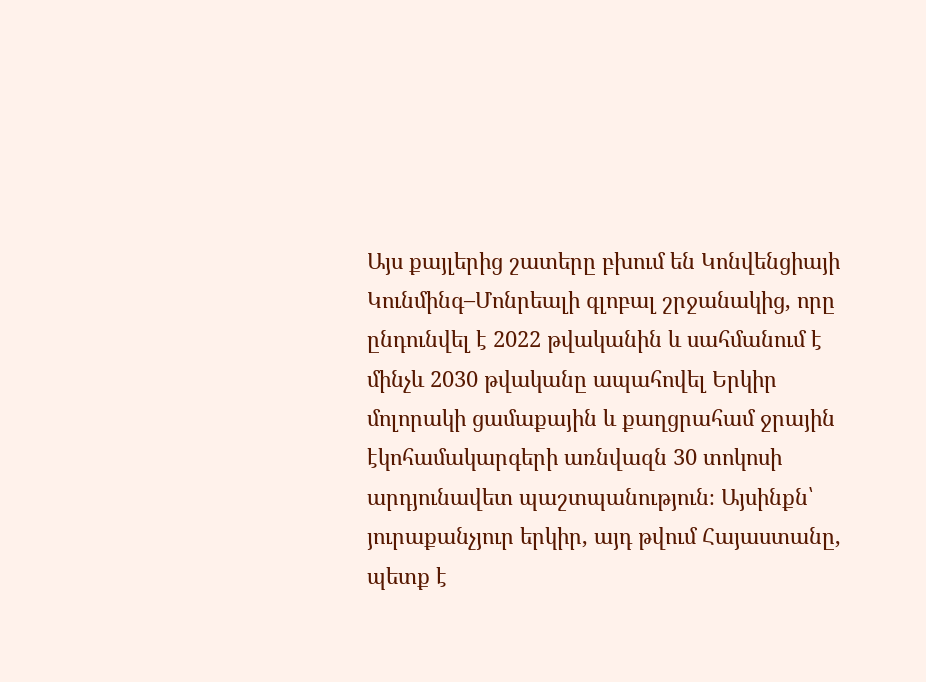Այս քայլերից շատերը բխում են Կոնվենցիայի Կունմինգ–Մոնրեալի գլոբալ շրջանակից, որը ընդունվել է 2022 թվականին և սահմանում է մինչև 2030 թվականը ապահովել Երկիր մոլորակի ցամաքային և քաղցրահամ ջրային էկոհամակարգերի առնվազն 30 տոկոսի արդյունավետ պաշտպանություն։ Այսինքն՝ յուրաքանչյուր երկիր, այդ թվում Հայաստանը, պետք է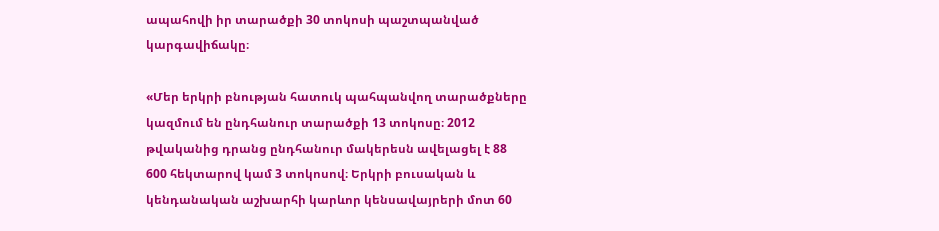ապահովի իր տարածքի 30 տոկոսի պաշտպանված կարգավիճակը։

«Մեր երկրի բնության հատուկ պահպանվող տարածքները կազմում են ընդհանուր տարածքի 13 տոկոսը։ 2012 թվականից դրանց ընդհանուր մակերեսն ավելացել է 88 600 հեկտարով կամ 3 տոկոսով։ Երկրի բուսական և կենդանական աշխարհի կարևոր կենսավայրերի մոտ 60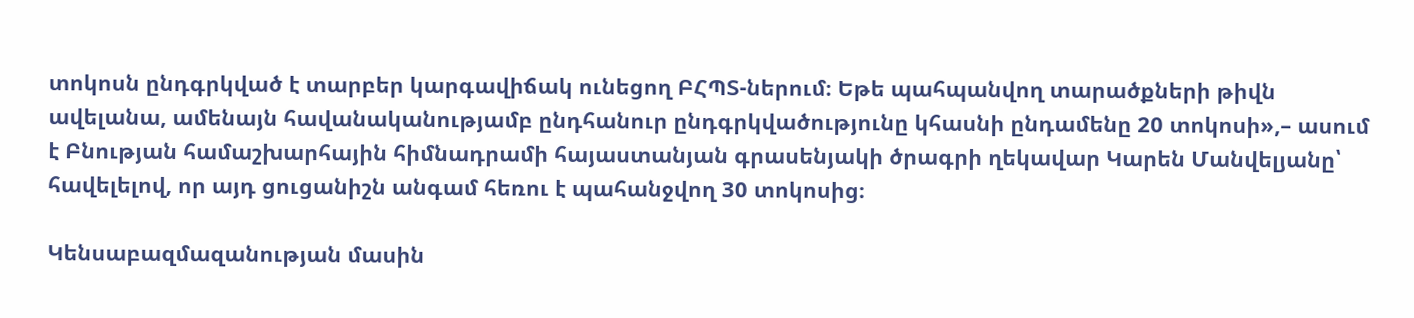տոկոսն ընդգրկված է տարբեր կարգավիճակ ունեցող ԲՀՊՏ-ներում։ Եթե պահպանվող տարածքների թիվն ավելանա, ամենայն հավանականությամբ ընդհանուր ընդգրկվածությունը կհասնի ընդամենը 20 տոկոսի»,– ասում է Բնության համաշխարհային հիմնադրամի հայաստանյան գրասենյակի ծրագրի ղեկավար Կարեն Մանվելյանը՝ հավելելով, որ այդ ցուցանիշն անգամ հեռու է պահանջվող 30 տոկոսից։

Կենսաբազմազանության մասին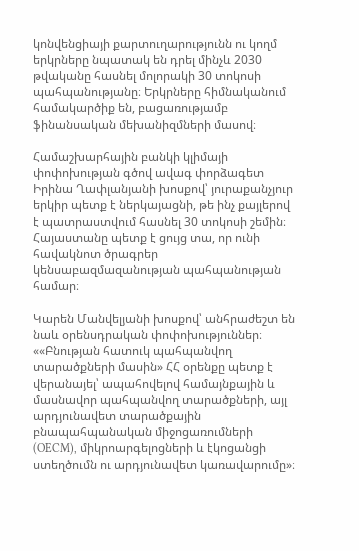կոնվենցիայի քարտուղարությունն ու կողմ երկրները նպատակ են դրել մինչև 2030 թվականը հասնել մոլորակի 30 տոկոսի պահպանությանը։ Երկրները հիմնականում համակարծիք են, բացառությամբ ֆինանսական մեխանիզմների մասով։

Համաշխարհային բանկի կլիմայի փոփոխության գծով ավագ փորձագետ Իրինա Ղափլանյանի խոսքով՝ յուրաքանչյուր երկիր պետք է ներկայացնի, թե ինչ քայլերով է պատրաստվում հասնել 30 տոկոսի շեմին։ Հայաստանը պետք է ցույց տա, որ ունի հավակնոտ ծրագրեր կենսաբազմազանության պահպանության համար։

Կարեն Մանվելյանի խոսքով՝ անհրաժեշտ են նաև օրենսդրական փոփոխություններ։ ««Բնության հատուկ պահպանվող տարածքների մասին» ՀՀ օրենքը պետք է վերանայել՝ ապահովելով համայնքային և մասնավոր պահպանվող տարածքների, այլ արդյունավետ տարածքային բնապահպանական միջոցառումների (OECM), միկրոարգելոցների և էկոցանցի ստեղծումն ու արդյունավետ կառավարումը»։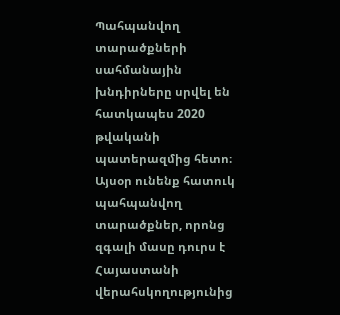Պահպանվող տարածքների սահմանային խնդիրները սրվել են հատկապես 2020 թվականի պատերազմից հետո։ Այսօր ունենք հատուկ պահպանվող տարածքներ, որոնց զգալի մասը դուրս է Հայաստանի վերահսկողությունից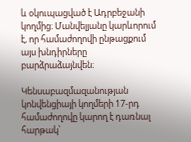և օկուպացված է Ադրբեջանի կողմից։ Մանվելյանը կարևորում է, որ համաժողովի ընթացքում այս խնդիրները բարձրաձայնվեն։

Կենսաբազմազանության կոնվենցիայի կողմերի 17-րդ համաժողովը կարող է դառնալ հարթակ՝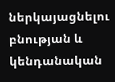ներկայացնելու բնության և կենդանական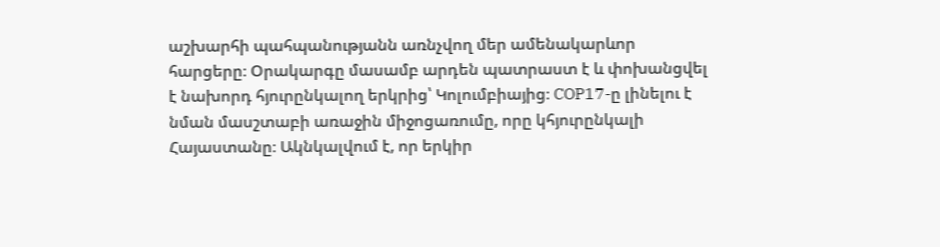աշխարհի պահպանությանն առնչվող մեր ամենակարևոր հարցերը։ Օրակարգը մասամբ արդեն պատրաստ է և փոխանցվել է նախորդ հյուրընկալող երկրից՝ Կոլումբիայից։ COP17-ը լինելու է նման մասշտաբի առաջին միջոցառումը, որը կհյուրընկալի Հայաստանը։ Ակնկալվում է, որ երկիր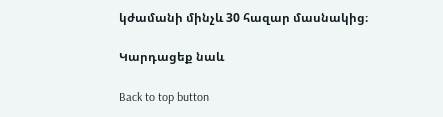կժամանի մինչև 30 հազար մասնակից։

Կարդացեք նաև

Back to top button